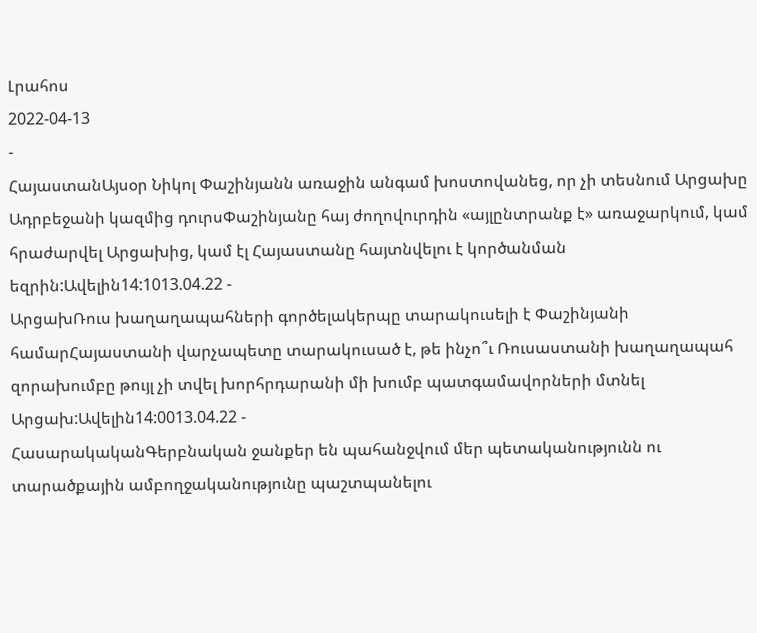Լրահոս
2022-04-13
-
ՀայաստանԱյսօր Նիկոլ Փաշինյանն առաջին անգամ խոստովանեց, որ չի տեսնում Արցախը Ադրբեջանի կազմից դուրսՓաշինյանը հայ ժողովուրդին «այլընտրանք է» առաջարկում, կամ հրաժարվել Արցախից, կամ էլ Հայաստանը հայտնվելու է կործանման եզրին:Ավելին14:1013.04.22 -
ԱրցախՌուս խաղաղապահների գործելակերպը տարակուսելի է Փաշինյանի համարՀայաստանի վարչապետը տարակուսած է, թե ինչո՞ւ Ռուսաստանի խաղաղապահ զորախումբը թույլ չի տվել խորհրդարանի մի խումբ պատգամավորների մտնել Արցախ:Ավելին14:0013.04.22 -
ՀասարակականԳերբնական ջանքեր են պահանջվում մեր պետականությունն ու տարածքային ամբողջականությունը պաշտպանելու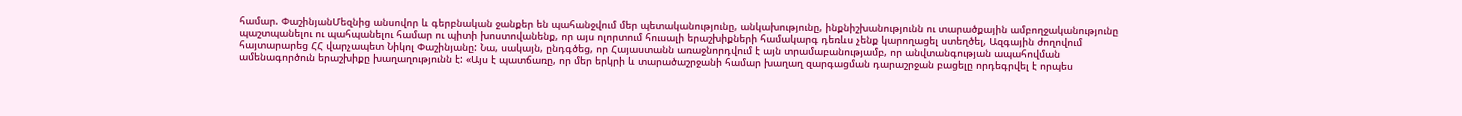համար. ՓաշինյանՄեզնից անսովոր և գերբնական ջանքեր են պահանջվում մեր պետականությունը, անկախությունը, ինքնիշխանությունն ու տարածքային ամբողջականությունը պաշտպանելու ու պահպանելու համար ու պիտի խոստովանենք, որ այս ոլորտում հուսալի երաշխիքների համակարգ դեռևս չենք կարողացել ստեղծել, Ազգային ժողովում հայտարարեց ՀՀ վարչապետ Նիկոլ Փաշինյանը: Նա, սակայն, ընդգծեց, որ Հայաստանն առաջնորդվում է այն տրամաբանությամբ, որ անվտանգության ապահովման ամենագործուն երաշխիքը խաղաղությունն է: «Այս է պատճառը, որ մեր երկրի և տարածաշրջանի համար խաղաղ զարգացման դարաշրջան բացելը որդեգրվել է որպես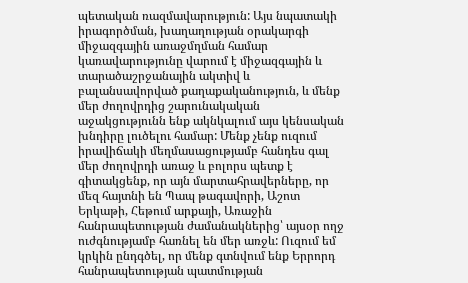պետական ռազմավարություն: Այս նպատակի իրագործման, խաղաղության օրակարգի միջազգային առաջմղման համար կառավարությունը վարում է միջազգային և տարածաշրջանային ակտիվ և բալանսավորված քաղաքականություն, և մենք մեր ժողովրդից շարունակական աջակցությունն ենք ակնկալում այս կենսական խնդիրը լուծելու համար: Մենք չենք ուզում իրավիճակի մեղմասացությամբ հանդես գալ մեր ժողովրդի առաջ և բոլորս պետք է գիտակցենք, որ այն մարտահրավերները, որ մեզ հայտնի են Պապ թագավորի, Աշոտ Երկաթի, Հեթում արքայի, Առաջին հանրապետության ժամանակներից՝ այսօր ողջ ուժգնությամբ հառնել են մեր առջև: Ուզում եմ կրկին ընդգծել, որ մենք գտնվում ենք Երրորդ հանրապետության պատմության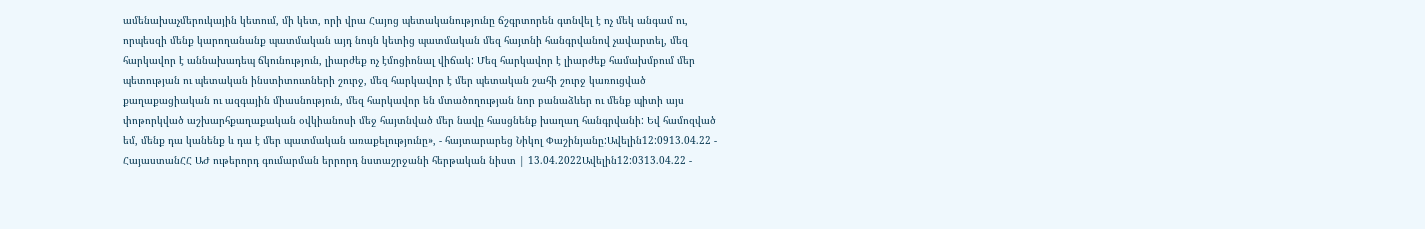ամենախաչմերուկային կետում, մի կետ, որի վրա Հայոց պետականությունը ճշգրտորեն գտնվել է ոչ մեկ անգամ ու, որպեսզի մենք կարողանանք պատմական այդ նույն կետից պատմական մեզ հայտնի հանգրվանով չավարտել, մեզ հարկավոր է աննախադեպ ճկունություն, լիարժեք ոչ էմոցիոնալ վիճակ: Մեզ հարկավոր է լիարժեք համախմբում մեր պետության ու պետական ինստիտուտների շուրջ, մեզ հարկավոր է մեր պետական շահի շուրջ կառուցված քաղաքացիական ու ազգային միասնություն, մեզ հարկավոր են մտածողության նոր բանաձևեր ու մենք պիտի այս փոթորկված աշխարհքաղաքական օվկիանոսի մեջ հայտնված մեր նավը հասցնենք խաղաղ հանգրվանի: Եվ համոզված եմ, մենք դա կանենք և դա է մեր պատմական առաքելությունը», - հայտարարեց Նիկոլ Փաշինյանը:Ավելին12:0913.04.22 -
ՀայաստանՀՀ ԱԺ ութերորդ գումարման երրորդ նստաշրջանի հերթական նիստ | 13.04.2022Ավելին12:0313.04.22 -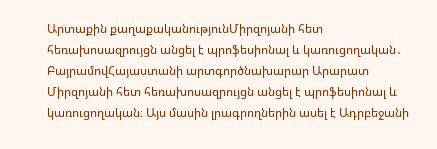Արտաքին քաղաքականությունՄիրզոյանի հետ հեռախոսազրույցն անցել է պրոֆեսիոնալ և կառուցողական․ ԲայրամովՀայաստանի արտգործնախարար Արարատ Միրզոյանի հետ հեռախոսազրույցն անցել է պրոֆեսիոնալ և կառուցողական։ Այս մասին լրագրողներին ասել է Ադրբեջանի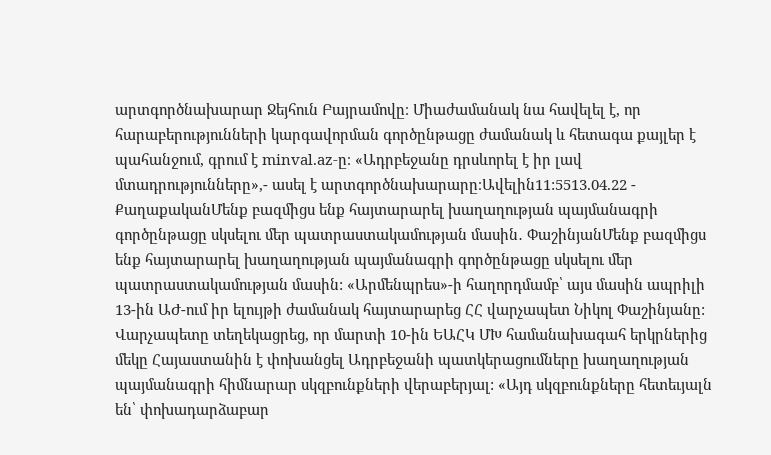արտգործնախարար Ջեյհուն Բայրամովը։ Միաժամանակ նա հավելել է, որ հարաբերությունների կարգավորման գործընթացը ժամանակ և հետագա քայլեր է պահանջում, գրում է minval.az-ը։ «Ադրբեջանը դրսևորել է իր լավ մտադրությունները»,- ասել է արտգործնախարարը։Ավելին11:5513.04.22 -
ՔաղաքականՄենք բազմիցս ենք հայտարարել խաղաղության պայմանագրի գործընթացը սկսելու մեր պատրաստակամության մասին․ ՓաշինյանՄենք բազմիցս ենք հայտարարել խաղաղության պայմանագրի գործընթացը սկսելու մեր պատրաստակամության մասին: «Արմենպրես»-ի հաղորդմամբ՝ այս մասին ապրիլի 13-ին ԱԺ-ում իր ելույթի ժամանակ հայտարարեց ՀՀ վարչապետ Նիկոլ Փաշինյանը: Վարչապետը տեղեկացրեց, որ մարտի 10-ին ԵԱՀԿ ՄԽ համանախագահ երկրներից մեկը Հայաստանին է փոխանցել Ադրբեջանի պատկերացումները խաղաղության պայմանագրի հիմնարար սկզբունքների վերաբերյալ: «Այդ սկզբունքները հետեւյալն են՝ փոխադարձաբար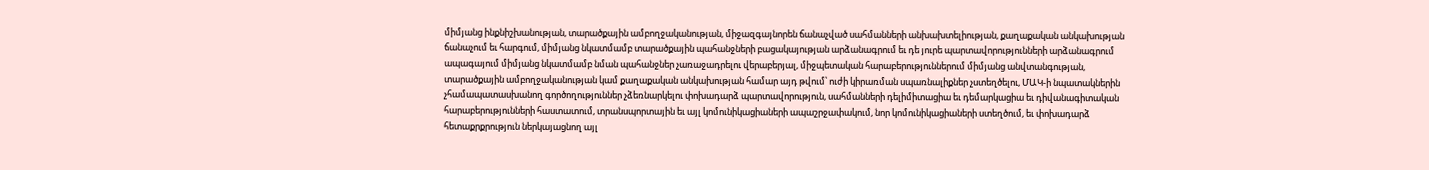միմյանց ինքնիշխանության, տարածքային ամբողջականության, միջազգայնորեն ճանաչված սահմանների անխախտելիության, քաղաքական անկախության ճանաչում եւ հարգում, միմյանց նկատմամբ տարածքային պահանջների բացակայության արձանագրում եւ դե յուրե պարտավորությունների արձանագրում ապագայում միմյանց նկատմամբ նման պահանջներ չառաջադրելու վերաբերյալ, միջպետական հարաբերություններում միմյանց անվտանգության, տարածքային ամբողջականության կամ քաղաքական անկախության համար այդ թվում՝ ուժի կիրառման սպառնալիքներ չստեղծելու, ՄԱԿ-ի նպատակներին չհամապատասխանող գործողություններ չձեռնարկելու փոխադարձ պարտավորություն, սահմանների դելիմիտացիա եւ դեմարկացիա եւ դիվանագիտական հարաբերությունների հաստատում, տրանսպորտային եւ այլ կոմունիկացիաների ապաշրջափակում, նոր կոմունիկացիաների ստեղծում, եւ փոխադարձ հետաքրքրություն ներկայացնող այլ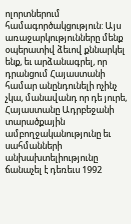ոլորտներում համագործակցություն: Այս առաջարկությունները մենք օպերատիվ ձեւով քննարկել ենք, եւ արձանագրել, որ դրանցում Հայաստանի համար անընդունելի ոչինչ չկա, մանավանդ որ դե յուրե, Հայաստանը Ադրբեջանի տարածքային ամբողջականությունը եւ սահմանների անխախտելիությունը ճանաչել է դեռեւս 1992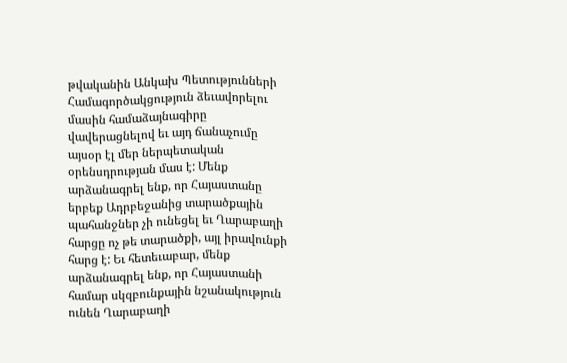թվականին Անկախ Պետությունների Համագործակցություն ձեւավորելու մասին համաձայնագիրը վավերացնելով եւ այդ ճանաչումը այսօր էլ մեր ներպետական օրենսդրության մաս է: Մենք արձանագրել ենք, որ Հայաստանը երբեք Ադրբեջանից տարածքային պահանջներ չի ունեցել եւ Ղարաբաղի հարցը ոչ թե տարածքի, այլ իրավունքի հարց է: Եւ հետեւաբար, մենք արձանագրել ենք, որ Հայաստանի համար սկզբունքային նշանակություն ունեն Ղարաբաղի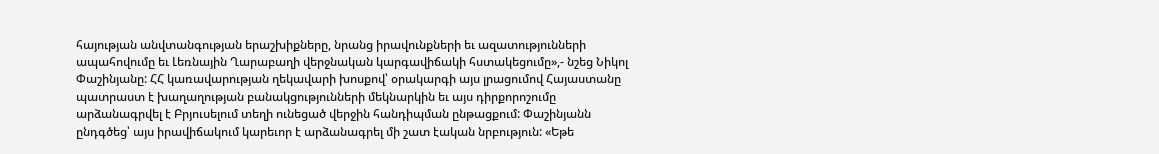հայության անվտանգության երաշխիքները, նրանց իրավունքների եւ ազատությունների ապահովումը եւ Լեռնային Ղարաբաղի վերջնական կարգավիճակի հստակեցումը»,- նշեց Նիկոլ Փաշինյանը: ՀՀ կառավարության ղեկավարի խոսքով՝ օրակարգի այս լրացումով Հայաստանը պատրաստ է խաղաղության բանակցությունների մեկնարկին եւ այս դիրքորոշումը արձանագրվել է Բրյուսելում տեղի ունեցած վերջին հանդիպման ընթացքում: Փաշինյանն ընդգծեց՝ այս իրավիճակում կարեւոր է արձանագրել մի շատ էական նրբություն: «Եթե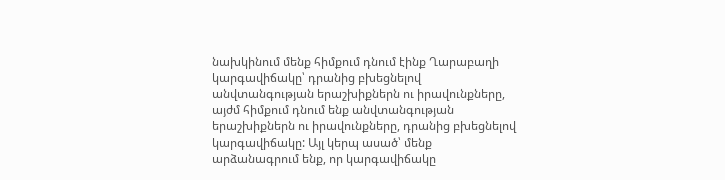նախկինում մենք հիմքում դնում էինք Ղարաբաղի կարգավիճակը՝ դրանից բխեցնելով անվտանգության երաշխիքներն ու իրավունքները, այժմ հիմքում դնում ենք անվտանգության երաշխիքներն ու իրավունքները, դրանից բխեցնելով կարգավիճակը: Այլ կերպ ասած՝ մենք արձանագրում ենք, որ կարգավիճակը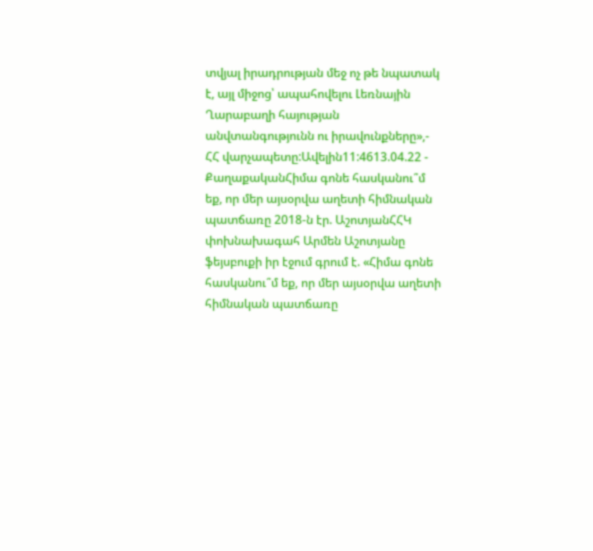տվյալ իրադրության մեջ ոչ թե նպատակ է, այլ միջոց՝ ապահովելու Լեռնային Ղարաբաղի հայության անվտանգությունն ու իրավունքները»,- ՀՀ վարչապետը:Ավելին11:4613.04.22 -
ՔաղաքականՀիմա գոնե հասկանու՞մ եք, որ մեր այսօրվա աղետի հիմնական պատճառը 2018-ն էր. ԱշոտյանՀՀԿ փոխնախագահ Արմեն Աշոտյանը ֆեյսբուքի իր էջում գրում է. «Հիմա գոնե հասկանու՞մ եք, որ մեր այսօրվա աղետի հիմնական պատճառը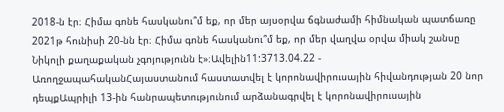2018-ն էր։ Հիմա գոնե հասկանու՞մ եք, որ մեր այսօրվա ճգնաժամի հիմնական պատճառը 2021թ հունիսի 20-նն էր։ Հիմա գոնե հասկանու՞մ եք, որ մեր վաղվա օրվա միակ շանսը Նիկոլի քաղաքական չգոյությունն է»։Ավելին11:3713.04.22 -
ԱռողջապահականՀայաստանում հաստատվել է կորոնավիրուսային հիվանդության 20 նոր դեպքԱպրիլի 13-ին հանրապետությունում արձանագրվել է կորոնավիրուսային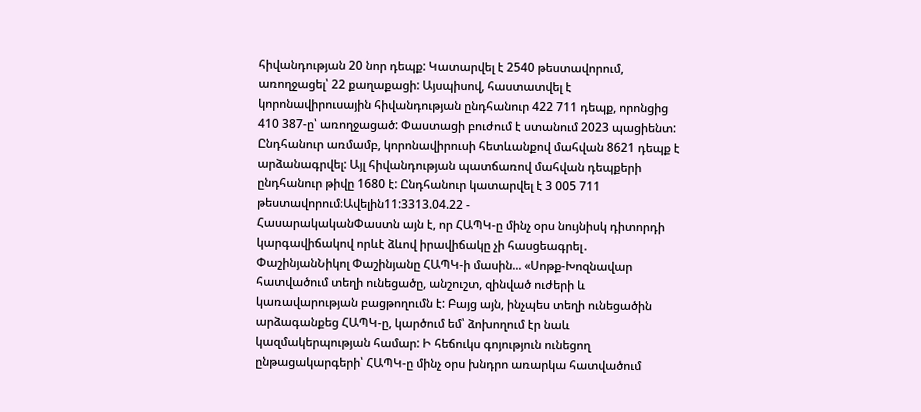հիվանդության 20 նոր դեպք: Կատարվել է 2540 թեստավորում, առողջացել՝ 22 քաղաքացի: Այսպիսով, հաստատվել է կորոնավիրուսային հիվանդության ընդհանուր 422 711 դեպք, որոնցից 410 387-ը՝ առողջացած: Փաստացի բուժում է ստանում 2023 պացիենտ: Ընդհանուր առմամբ, կորոնավիրուսի հետևանքով մահվան 8621 դեպք է արձանագրվել: Այլ հիվանդության պատճառով մահվան դեպքերի ընդհանուր թիվը 1680 է: Ընդհանուր կատարվել է 3 005 711 թեստավորում։Ավելին11:3313.04.22 -
ՀասարակականՓաստն այն է, որ ՀԱՊԿ-ը մինչ օրս նույնիսկ դիտորդի կարգավիճակով որևէ ձևով իրավիճակը չի հասցեագրել․ ՓաշինյանՆիկոլ Փաշինյանը ՀԱՊԿ-ի մասին... «Սոթք-Խոզնավար հատվածում տեղի ունեցածը, անշուշտ, զինված ուժերի և կառավարության բացթողումն է: Բայց այն, ինչպես տեղի ունեցածին արձագանքեց ՀԱՊԿ-ը, կարծում եմ՝ ձոխողում էր նաև կազմակերպության համար: Ի հեճուկս գոյություն ունեցող ընթացակարգերի՝ ՀԱՊԿ-ը մինչ օրս խնդրո առարկա հատվածում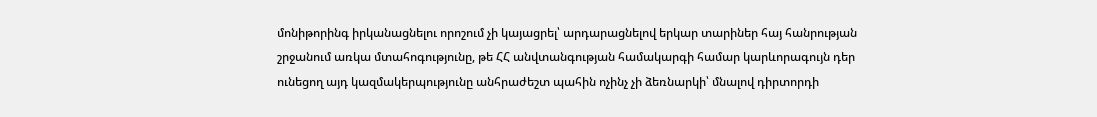մոնիթորինգ իրկանացնելու որոշում չի կայացրել՝ արդարացնելով երկար տարիներ հայ հանրության շրջանում առկա մտահոգությունը, թե ՀՀ անվտանգության համակարգի համար կարևորագույն դեր ունեցող այդ կազմակերպությունը անհրաժեշտ պահին ոչինչ չի ձեռնարկի՝ մնալով դիրտորդի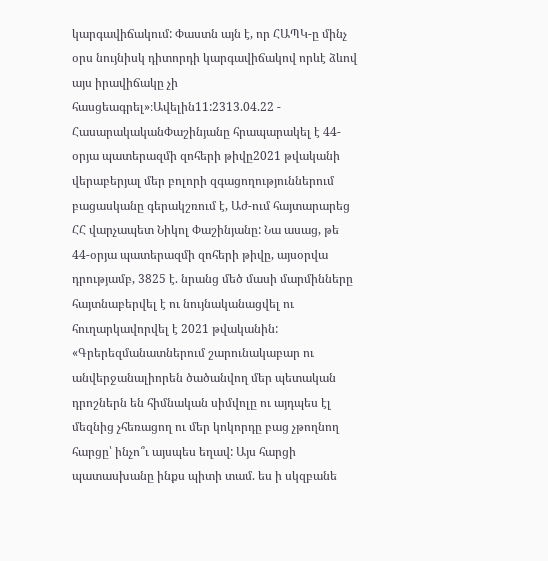կարգավիճակում: Փաստն այն է, որ ՀԱՊԿ-ը մինչ օրս նույնիսկ դիտորդի կարգավիճակով որևէ ձևով այս իրավիճակը չի հասցեագրել»։Ավելին11:2313.04.22 -
ՀասարակականՓաշինյանը հրապարակել է 44-օրյա պատերազմի զոհերի թիվը2021 թվականի վերաբերյալ մեր բոլորի զգացողություններում բացասկանը գերակշռում է, Աժ-ում հայտարարեց ՀՀ վարչապետ Նիկոլ Փաշինյանը: Նա ասաց, թե 44-օրյա պատերազմի զոհերի թիվը, այսօրվա դրությամբ, 3825 է. նրանց մեծ մասի մարմինները հայտնաբերվել է ու նույնականացվել ու հուղարկավորվել է 2021 թվականին: «Գրերեզմանատներում շարունակաբար ու անվերջանալիորեն ծածանվող մեր պետական դրոշներն են հիմնական սիմվոլը ու այդպես էլ մեզնից չհեռացող ու մեր կոկորդը բաց չթողնող հարցը՝ ինչո՞ւ այսպես եղավ: Այս հարցի պատասխանը ինքս պիտի տամ. ես ի սկզբանե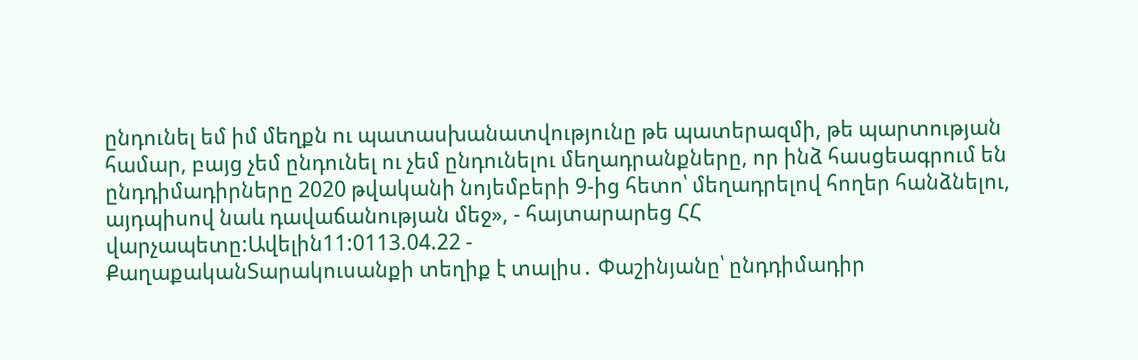ընդունել եմ իմ մեղքն ու պատասխանատվությունը թե պատերազմի, թե պարտության համար, բայց չեմ ընդունել ու չեմ ընդունելու մեղադրանքները, որ ինձ հասցեագրում են ընդդիմադիրները 2020 թվականի նոյեմբերի 9-ից հետո՝ մեղադրելով հողեր հանձնելու, այդպիսով նաև դավաճանության մեջ», - հայտարարեց ՀՀ վարչապետը:Ավելին11:0113.04.22 -
ՔաղաքականՏարակուսանքի տեղիք է տալիս․ Փաշինյանը՝ ընդդիմադիր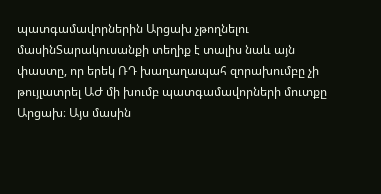պատգամավորներին Արցախ չթողնելու մասինՏարակուսանքի տեղիք է տալիս նաև այն փաստը, որ երեկ ՌԴ խաղաղապահ զորախումբը չի թույլատրել ԱԺ մի խումբ պատգամավորների մուտքը Արցախ։ Այս մասին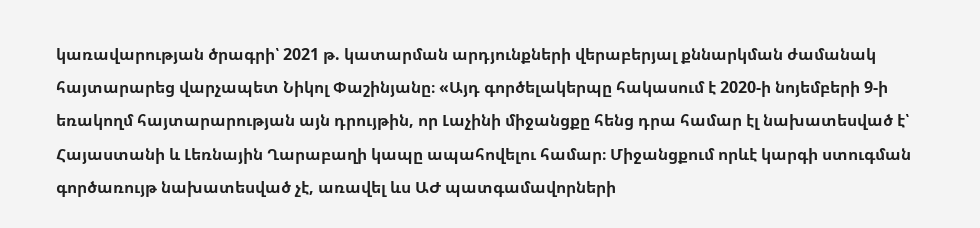կառավարության ծրագրի՝ 2021 թ. կատարման արդյունքների վերաբերյալ քննարկման ժամանակ հայտարարեց վարչապետ Նիկոլ Փաշինյանը։ «Այդ գործելակերպը հակասում է 2020-ի նոյեմբերի 9-ի եռակողմ հայտարարության այն դրույթին, որ Լաչինի միջանցքը հենց դրա համար էլ նախատեսված է՝ Հայաստանի և Լեռնային Ղարաբաղի կապը ապահովելու համար։ Միջանցքում որևէ կարգի ստուգման գործառույթ նախատեսված չէ, առավել ևս ԱԺ պատգամավորների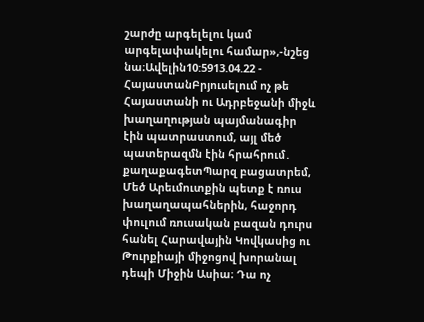շարժը արգելելու կամ արգելափակելու համար»,-նշեց նա։Ավելին10:5913.04.22 -
ՀայաստանԲրյուսելում ոչ թե Հայաստանի ու Ադրբեջանի միջև խաղաղության պայմանագիր էին պատրաստում, այլ մեծ պատերազմն էին հրահրում․ քաղաքագետՊարզ բացատրեմ, Մեծ Արեւմուտքին պետք է ռուս խաղաղապահներին, հաջորդ փուլում ռուսական բազան դուրս հանել Հարավային Կովկասից ու Թուրքիայի միջոցով խորանալ դեպի Միջին Ասիա։ Դա ոչ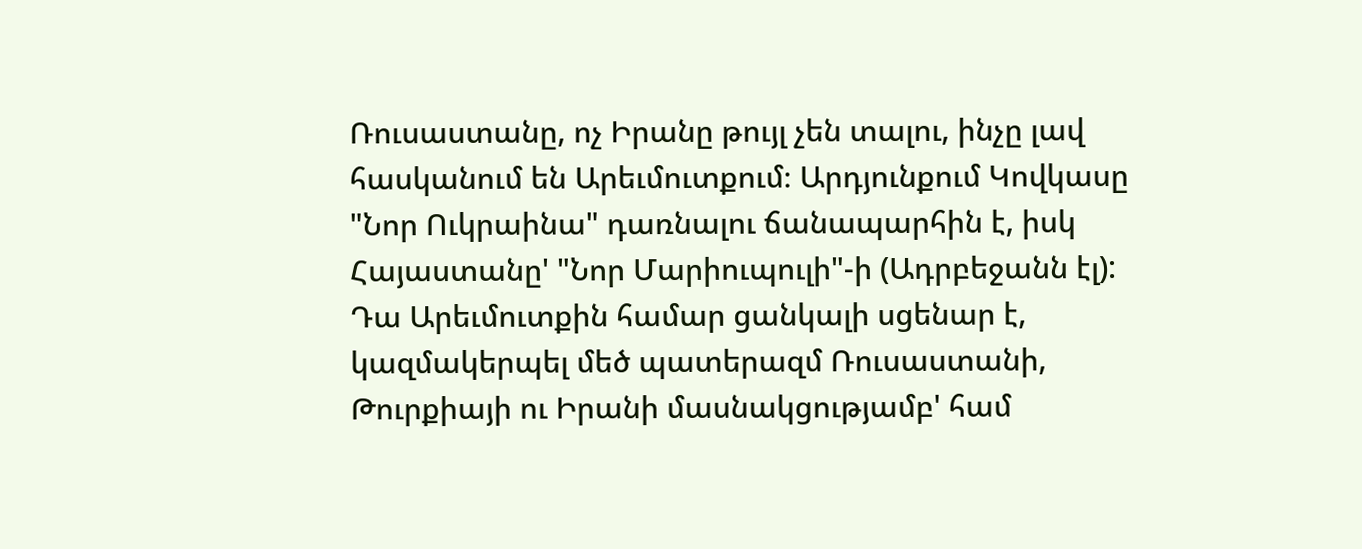Ռուսաստանը, ոչ Իրանը թույլ չեն տալու, ինչը լավ հասկանում են Արեւմուտքում։ Արդյունքում Կովկասը "Նոր Ուկրաինա" դառնալու ճանապարհին է, իսկ Հայաստանը' "Նոր Մարիուպուլի"-ի (Ադրբեջանն էլ): Դա Արեւմուտքին համար ցանկալի սցենար է, կազմակերպել մեծ պատերազմ Ռուսաստանի, Թուրքիայի ու Իրանի մասնակցությամբ' համ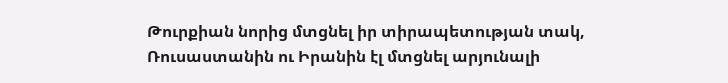Թուրքիան նորից մտցնել իր տիրապետության տակ, Ռուսաստանին ու Իրանին էլ մտցնել արյունալի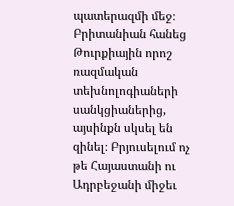պատերազմի մեջ։ Բրիտանիան հանեց Թուրքիային որոշ ռազմական տեխնոլոգիաների սանկցիաներից, այսինքն սկսել են զինել։ Բրյուսելում ոչ թե Հայաստանի ու Ադրբեջանի միջեւ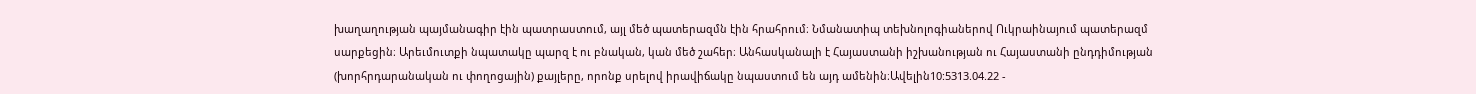խաղաղության պայմանագիր էին պատրաստում, այլ մեծ պատերազմն էին հրահրում։ Նմանատիպ տեխնոլոգիաներով Ուկրաինայում պատերազմ սարքեցին։ Արեւմուտքի նպատակը պարզ է ու բնական, կան մեծ շահեր։ Անհասկանալի է Հայաստանի իշխանության ու Հայաստանի ընդդիմության (խորհրդարանական ու փողոցային) քայլերը, որոնք սրելով իրավիճակը նպաստում են այդ ամենին։Ավելին10:5313.04.22 -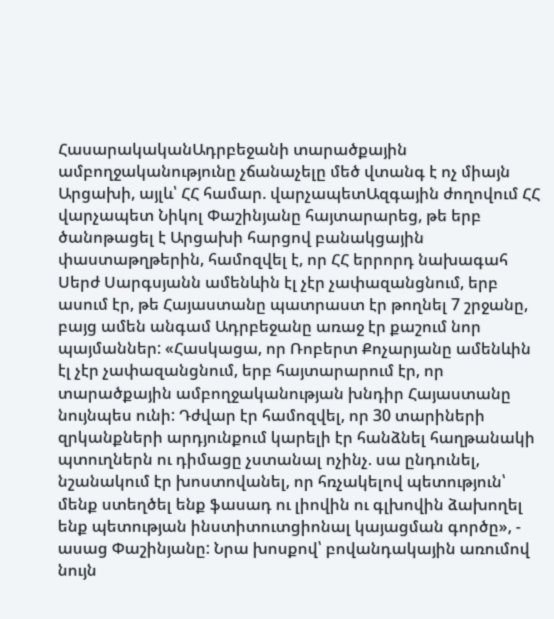ՀասարակականԱդրբեջանի տարածքային ամբողջականությունը չճանաչելը մեծ վտանգ է ոչ միայն Արցախի, այլև՝ ՀՀ համար. վարչապետԱզգային ժողովում ՀՀ վարչապետ Նիկոլ Փաշինյանը հայտարարեց, թե երբ ծանոթացել է Արցախի հարցով բանակցային փաստաթղթերին, համոզվել է, որ ՀՀ երրորդ նախագահ Սերժ Սարգսյանն ամենևին էլ չէր չափազանցնում, երբ ասում էր, թե Հայաստանը պատրաստ էր թողնել 7 շրջանը, բայց ամեն անգամ Ադրբեջանը առաջ էր քաշում նոր պայմաններ: «Հասկացա, որ Ռոբերտ Քոչարյանը ամենևին էլ չէր չափազանցնում, երբ հայտարարում էր, որ տարածքային ամբողջականության խնդիր Հայաստանը նույնպես ունի: Դժվար էր համոզվել, որ 30 տարիների զրկանքների արդյունքում կարելի էր հանձնել հաղթանակի պտուղներն ու դիմացը չստանալ ոչինչ. սա ընդունել, նշանակում էր խոստովանել, որ հռչակելով պետություն՝ մենք ստեղծել ենք ֆասադ ու լիովին ու գլխովին ձախողել ենք պետության ինստիտուտցիոնալ կայացման գործը», - ասաց Փաշինյանը: Նրա խոսքով՝ բովանդակային առումով նույն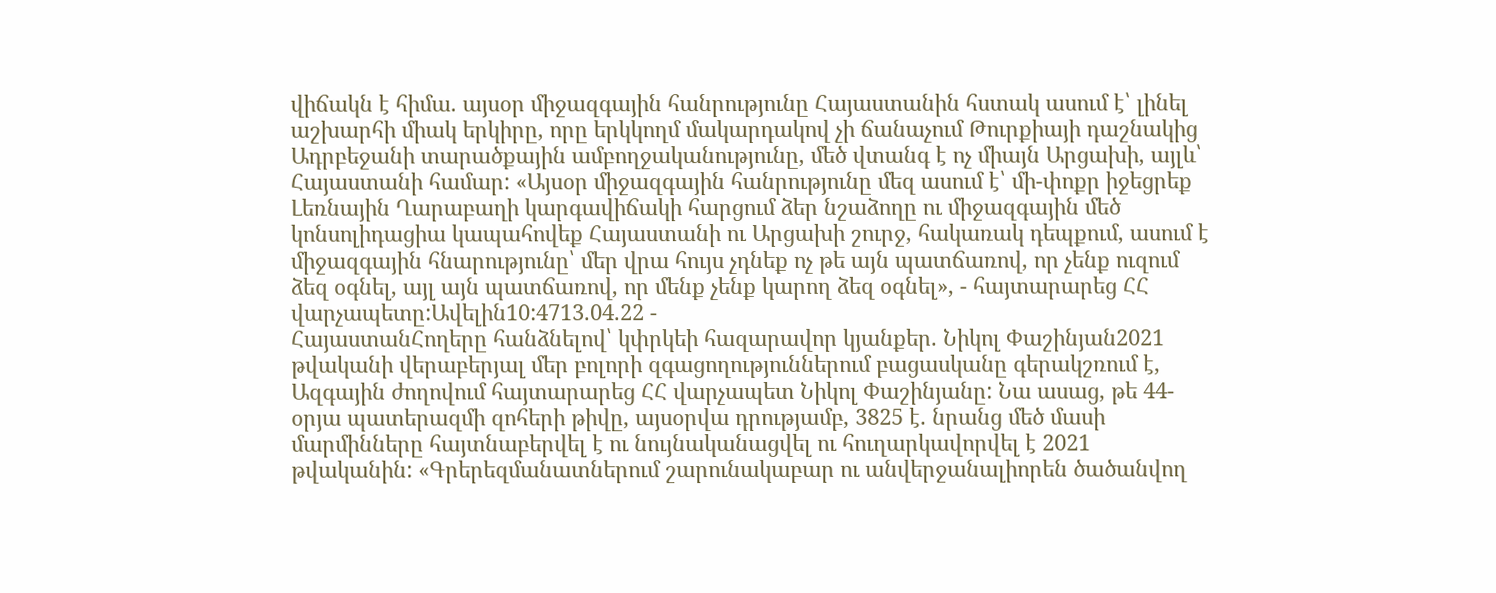վիճակն է հիմա. այսօր միջազգային հանրությունը Հայաստանին հստակ ասում է՝ լինել աշխարհի միակ երկիրը, որը երկկողմ մակարդակով չի ճանաչում Թուրքիայի դաշնակից Ադրբեջանի տարածքային ամբողջականությունը, մեծ վտանգ է ոչ միայն Արցախի, այլև՝ Հայաստանի համար: «Այսօր միջազգային հանրությունը մեզ ասում է՝ մի-փոքր իջեցրեք Լեռնային Ղարաբաղի կարգավիճակի հարցում ձեր նշաձողը ու միջազգային մեծ կոնսոլիդացիա կապահովեք Հայաստանի ու Արցախի շուրջ, հակառակ դեպքում, ասում է միջազգային հնարությունը՝ մեր վրա հույս չդնեք ոչ թե այն պատճառով, որ չենք ուզում ձեզ օգնել, այլ այն պատճառով, որ մենք չենք կարող ձեզ օգնել», - հայտարարեց ՀՀ վարչապետը:Ավելին10:4713.04.22 -
ՀայաստանՀողերը հանձնելով՝ կփրկեի հազարավոր կյանքեր. Նիկոլ Փաշինյան2021 թվականի վերաբերյալ մեր բոլորի զգացողություններում բացասկանը գերակշռում է, Ազգային ժողովում հայտարարեց ՀՀ վարչապետ Նիկոլ Փաշինյանը: Նա ասաց, թե 44-օրյա պատերազմի զոհերի թիվը, այսօրվա դրությամբ, 3825 է. նրանց մեծ մասի մարմինները հայտնաբերվել է ու նույնականացվել ու հուղարկավորվել է 2021 թվականին: «Գրերեզմանատներում շարունակաբար ու անվերջանալիորեն ծածանվող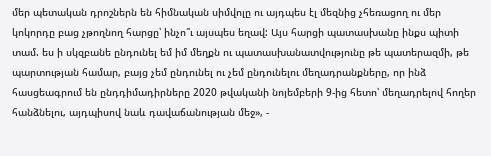մեր պետական դրոշներն են հիմնական սիմվոլը ու այդպես էլ մեզնից չհեռացող ու մեր կոկորդը բաց չթողնող հարցը՝ ինչո՞ւ այսպես եղավ: Այս հարցի պատասխանը ինքս պիտի տամ. ես ի սկզբանե ընդունել եմ իմ մեղքն ու պատասխանատվությունը թե պատերազմի, թե պարտության համար, բայց չեմ ընդունել ու չեմ ընդունելու մեղադրանքները, որ ինձ հասցեագրում են ընդդիմադիրները 2020 թվականի նոյեմբերի 9-ից հետո՝ մեղադրելով հողեր հանձնելու, այդպիսով նաև դավաճանության մեջ», -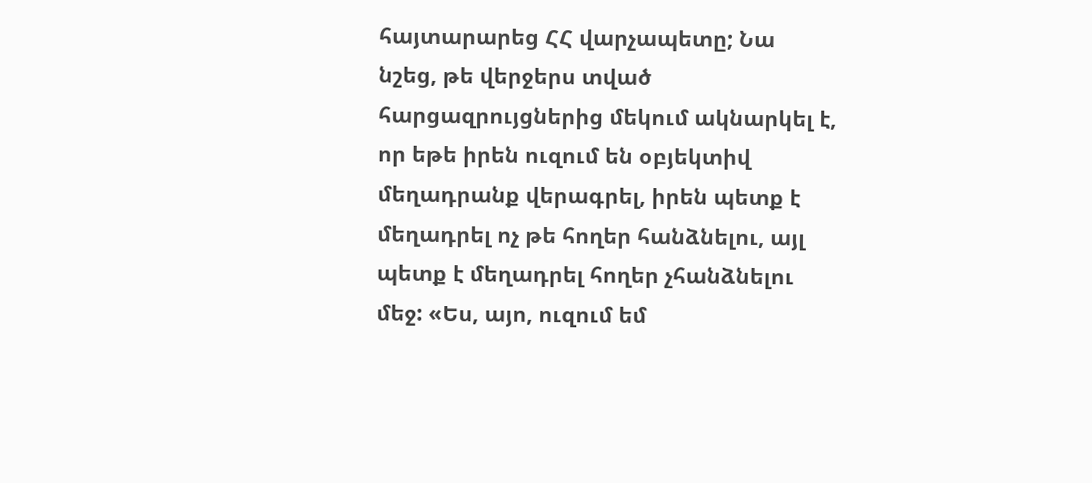հայտարարեց ՀՀ վարչապետը; Նա նշեց, թե վերջերս տված հարցազրույցներից մեկում ակնարկել է, որ եթե իրեն ուզում են օբյեկտիվ մեղադրանք վերագրել, իրեն պետք է մեղադրել ոչ թե հողեր հանձնելու, այլ պետք է մեղադրել հողեր չհանձնելու մեջ: «Ես, այո, ուզում եմ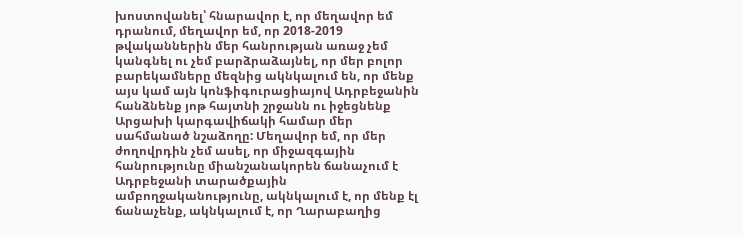խոստովանել՝ հնարավոր է, որ մեղավոր եմ դրանում, մեղավոր եմ, որ 2018-2019 թվականներին մեր հանրության առաջ չեմ կանգնել ու չեմ բարձրաձայնել, որ մեր բոլոր բարեկամները մեզնից ակնկալում են, որ մենք այս կամ այն կոնֆիգուրացիայով Ադրբեջանին հանձնենք յոթ հայտնի շրջանն ու իջեցնենք Արցախի կարգավիճակի համար մեր սահմանած նշաձողը: Մեղավոր եմ, որ մեր ժողովրդին չեմ ասել, որ միջազգային հանրությունը միանշանակորեն ճանաչում է Ադրբեջանի տարածքային ամբողջականությունը, ակնկալում է, որ մենք էլ ճանաչենք, ակնկալում է, որ Ղարաբաղից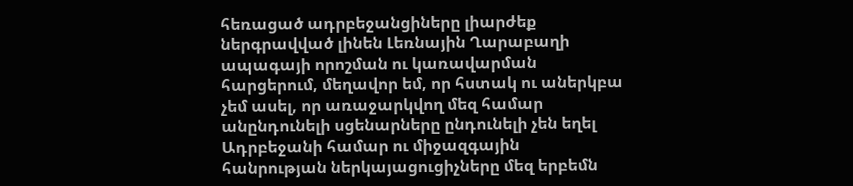հեռացած ադրբեջանցիները լիարժեք ներգրավված լինեն Լեռնային Ղարաբաղի ապագայի որոշման ու կառավարման հարցերում, մեղավոր եմ, որ հստակ ու աներկբա չեմ ասել, որ առաջարկվող մեզ համար անընդունելի սցենարները ընդունելի չեն եղել Ադրբեջանի համար ու միջազգային հանրության ներկայացուցիչները մեզ երբեմն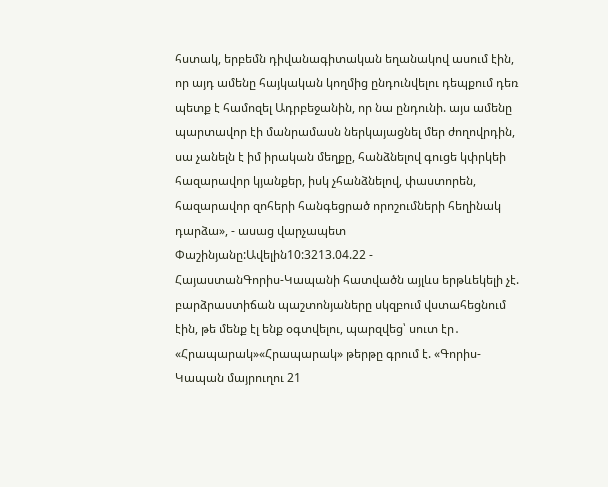հստակ, երբեմն դիվանագիտական եղանակով ասում էին, որ այդ ամենը հայկական կողմից ընդունվելու դեպքում դեռ պետք է համոզել Ադրբեջանին, որ նա ընդունի. այս ամենը պարտավոր էի մանրամասն ներկայացնել մեր ժողովրդին, սա չանելն է իմ իրական մեղքը, հանձնելով գուցե կփրկեի հազարավոր կյանքեր, իսկ չհանձնելով, փաստորեն, հազարավոր զոհերի հանգեցրած որոշումների հեղինակ դարձա», - ասաց վարչապետ Փաշինյանը:Ավելին10:3213.04.22 -
ՀայաստանԳորիս-Կապանի հատվածն այլևս երթևեկելի չէ. բարձրաստիճան պաշտոնյաները սկզբում վստահեցնում էին, թե մենք էլ ենք օգտվելու, պարզվեց՝ սուտ էր․ «Հրապարակ»«Հրապարակ» թերթը գրում է. «Գորիս-Կապան մայրուղու 21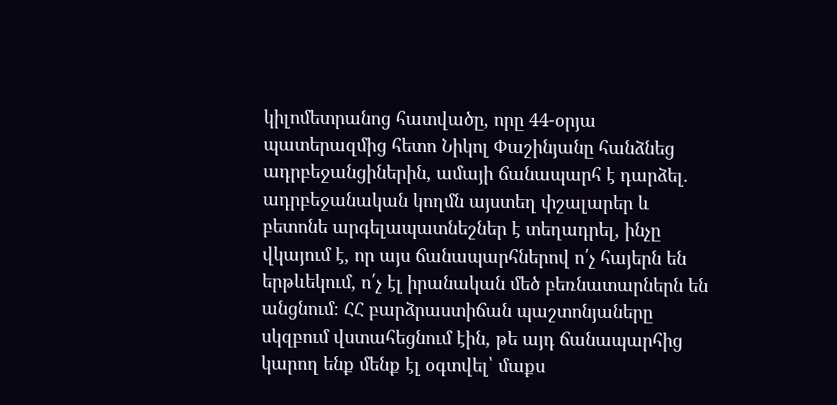կիլոմետրանոց հատվածը, որը 44-օրյա պատերազմից հետո Նիկոլ Փաշինյանը հանձնեց ադրբեջանցիներին, ամայի ճանապարհ է դարձել. ադրբեջանական կողմն այստեղ փշալարեր և բետոնե արգելապատնեշներ է տեղադրել, ինչը վկայում է, որ այս ճանապարհներով ո՛չ հայերն են երթևեկում, ո՛չ էլ իրանական մեծ բեռնատարներն են անցնում։ ՀՀ բարձրաստիճան պաշտոնյաները սկզբում վստահեցնում էին, թե այդ ճանապարհից կարող ենք մենք էլ օգտվել՝ մաքս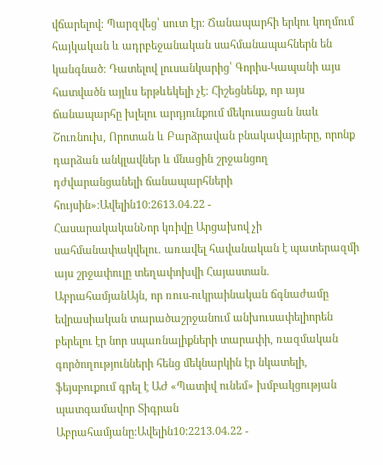վճարելով։ Պարզվեց՝ սուտ էր։ Ճանապարհի երկու կողմում հայկական և ադրբեջանական սահմանապահներն են կանգնած։ Դատելով լուսանկարից՝ Գորիս-Կապանի այս հատվածն այլևս երթևեկելի չէ։ Հիշեցնենք, որ այս ճանապարհը խլելու արդյունքում մեկուսացան նաև Շուռնուխ, Որոտան և Բարձրավան բնակավայրերը, որոնք դարձան անկլավներ և մնացին շրջանցող դժվարանցանելի ճանապարհների հույսին»։Ավելին10:2613.04.22 -
ՀասարակականՆոր կռիվը Արցախով չի սահմանափակվելու. առավել հավանական է պատերազմի այս շրջափուլը տեղափոխվի Հայաստան. ԱբրահամյանԱյն, որ ռուս-ուկրաինական ճգնաժամը եվրասիական տարածաշրջանում անխուսափելիորեն բերելու էր նոր սպառնալիքների տարափի, ռազմական գործողությունների հենց մեկնարկին էր նկատելի, ֆեյսբուքում գրել է ԱԺ «Պատիվ ունեմ» խմբակցության պատգամավոր Տիգրան Աբրահամյանը:Ավելին10:2213.04.22 -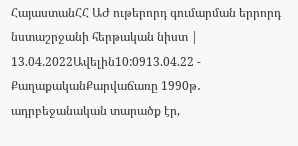ՀայաստանՀՀ ԱԺ ութերորդ գումարման երրորդ նստաշրջանի հերթական նիստ | 13.04.2022Ավելին10:0913.04.22 -
ՔաղաքականՔարվաճառը 1990թ․ ադրբեջանական տարածք էր,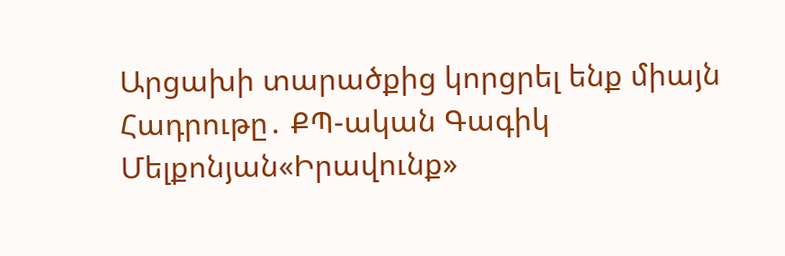Արցախի տարածքից կորցրել ենք միայն Հադրութը․ ՔՊ-ական Գագիկ Մելքոնյան«Իրավունք»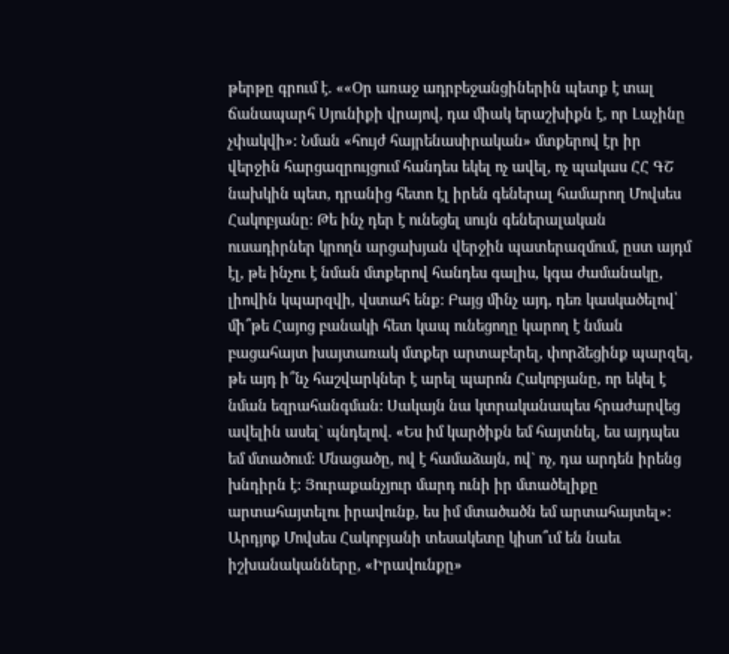թերթը գրում է. ««Օր առաջ ադրբեջանցիներին պետք է տալ ճանապարհ Սյունիքի վրայով, դա միակ երաշխիքն է, որ Լաչինը չփակվի»: Նման «հույժ հայրենասիրական» մտքերով էր իր վերջին հարցազրույցում հանդես եկել ոչ ավել, ոչ պակաս ՀՀ ԳՇ նախկին պետ, դրանից հետո էլ իրեն գեներալ համարող Մովսես Հակոբյանը: Թե ինչ դեր է ունեցել սույն գեներալական ուսադիրներ կրողն արցախյան վերջին պատերազմում, ըստ այդմ էլ, թե ինչու է նման մտքերով հանդես գալիս, կգա ժամանակը, լիովին կպարզվի, վստահ ենք: Բայց մինչ այդ, դեռ կասկածելով՝ մի՞թե Հայոց բանակի հետ կապ ունեցողը կարող է նման բացահայտ խայտառակ մտքեր արտաբերել, փորձեցինք պարզել, թե այդ ի՞նչ հաշվարկներ է արել պարոն Հակոբյանը, որ եկել է նման եզրահանգման: Սակայն նա կտրականապես հրաժարվեց ավելին ասել` պնդելով. «Ես իմ կարծիքն եմ հայտնել, ես այդպես եմ մտածում: Մնացածը, ով է համաձայն, ով` ոչ, դա արդեն իրենց խնդիրն է: Յուրաքանչյուր մարդ ունի իր մտածելիքը արտահայտելու իրավունք, ես իմ մտածածն եմ արտահայտել»: Արդյոք Մովսես Հակոբյանի տեսակետը կիսո՞ւմ են նաեւ իշխանականները, «Իրավունքը»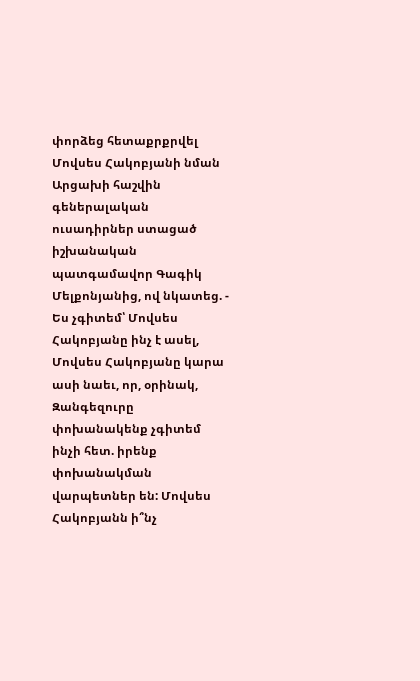փորձեց հետաքրքրվել Մովսես Հակոբյանի նման Արցախի հաշվին գեներալական ուսադիրներ ստացած իշխանական պատգամավոր Գագիկ Մելքոնյանից, ով նկատեց. - Ես չգիտեմ՝ Մովսես Հակոբյանը ինչ է ասել, Մովսես Հակոբյանը կարա ասի նաեւ, որ, օրինակ, Զանգեզուրը փոխանակենք չգիտեմ ինչի հետ. իրենք փոխանակման վարպետներ են: Մովսես Հակոբյանն ի՞նչ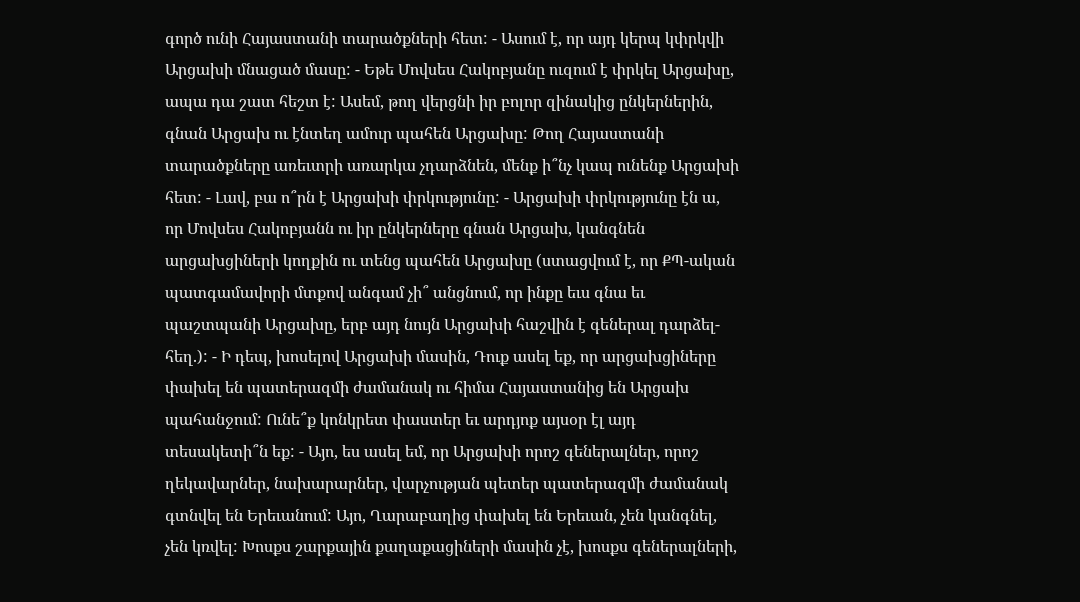գործ ունի Հայաստանի տարածքների հետ: - Ասում է, որ այդ կերպ կփրկվի Արցախի մնացած մասը: - Եթե Մովսես Հակոբյանը ուզում է փրկել Արցախը, ապա դա շատ հեշտ է: Ասեմ, թող վերցնի իր բոլոր զինակից ընկերներին, գնան Արցախ ու էնտեղ ամուր պահեն Արցախը: Թող Հայաստանի տարածքները առեւտրի առարկա չդարձնեն, մենք ի՞նչ կապ ունենք Արցախի հետ: - Լավ, բա ո՞րն է Արցախի փրկությունը: - Արցախի փրկությունը էն ա, որ Մովսես Հակոբյանն ու իր ընկերները գնան Արցախ, կանգնեն արցախցիների կողքին ու տենց պահեն Արցախը (ստացվում է, որ ՔՊ-ական պատգամավորի մտքով անգամ չի՞ անցնում, որ ինքը եւս գնա եւ պաշտպանի Արցախը, երբ այդ նույն Արցախի հաշվին է գեներալ դարձել- հեղ.): - Ի դեպ, խոսելով Արցախի մասին, Դուք ասել եք, որ արցախցիները փախել են պատերազմի ժամանակ ու հիմա Հայաստանից են Արցախ պահանջում: Ունե՞ք կոնկրետ փաստեր եւ արդյոք այսօր էլ այդ տեսակետի՞ն եք: - Այո, ես ասել եմ, որ Արցախի որոշ գեներալներ, որոշ ղեկավարներ, նախարարներ, վարչության պետեր պատերազմի ժամանակ գտնվել են Երեւանում: Այո, Ղարաբաղից փախել են Երեւան, չեն կանգնել, չեն կռվել: Խոսքս շարքային քաղաքացիների մասին չէ, խոսքս գեներալների,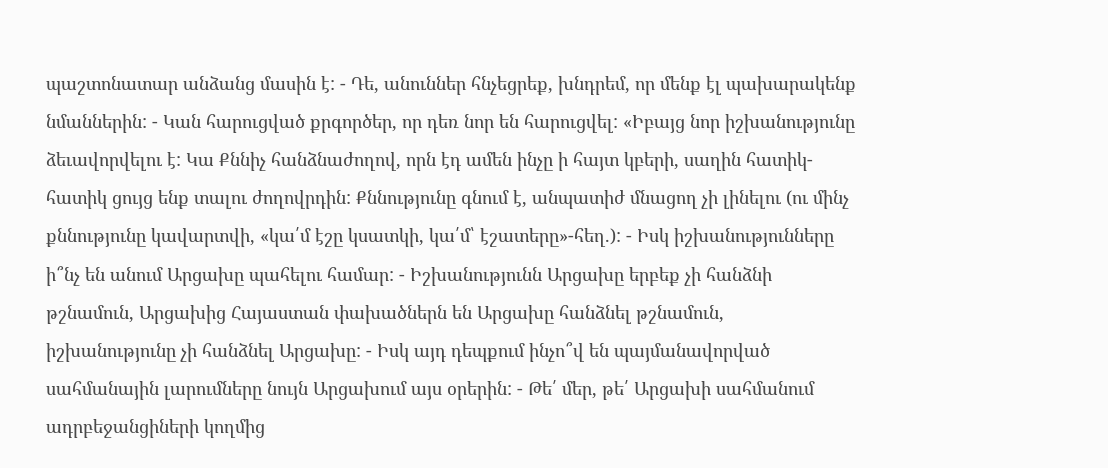պաշտոնատար անձանց մասին է: - Դե, անուններ հնչեցրեք, խնդրեմ, որ մենք էլ պախարակենք նմաններին: - Կան հարուցված քրգործեր, որ դեռ նոր են հարուցվել: «Իբայց նոր իշխանությունը ձեւավորվելու է: Կա Քննիչ հանձնաժողով, որն էդ ամեն ինչը ի հայտ կբերի, սաղին հատիկ-հատիկ ցույց ենք տալու ժողովրդին: Քննությունը գնում է, անպատիժ մնացող չի լինելու (ու մինչ քննությունը կավարտվի, «կա՛մ էշը կսատկի, կա՛մ՝ էշատերը»-հեղ.): - Իսկ իշխանությունները ի՞նչ են անում Արցախը պահելու համար: - Իշխանությունն Արցախը երբեք չի հանձնի թշնամուն, Արցախից Հայաստան փախածներն են Արցախը հանձնել թշնամուն, իշխանությունը չի հանձնել Արցախը: - Իսկ այդ դեպքում ինչո՞վ են պայմանավորված սահմանային լարումները նույն Արցախում այս օրերին: - Թե՛ մեր, թե՛ Արցախի սահմանում ադրբեջանցիների կողմից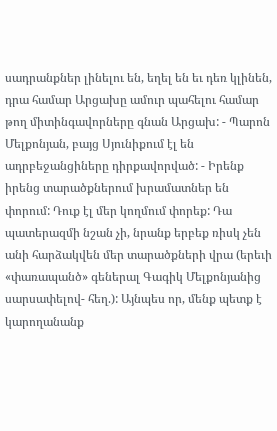սադրանքներ լինելու են, եղել են եւ դեռ կլինեն, դրա համար Արցախը ամուր պահելու համար թող միտինգավորները գնան Արցախ: - Պարոն Մելքոնյան, բայց Սյունիքում էլ են ադրբեջանցիները դիրքավորված: - Իրենք իրենց տարածքներում խրամատներ են փորում: Դուք էլ մեր կողմում փորեք: Դա պատերազմի նշան չի, նրանք երբեք ռիսկ չեն անի հարձակվեն մեր տարածքների վրա (երեւի «փառապանծ» գեներալ Գագիկ Մելքոնյանից սարսափելով- հեղ.): Այնպես որ, մենք պետք է կարողանանք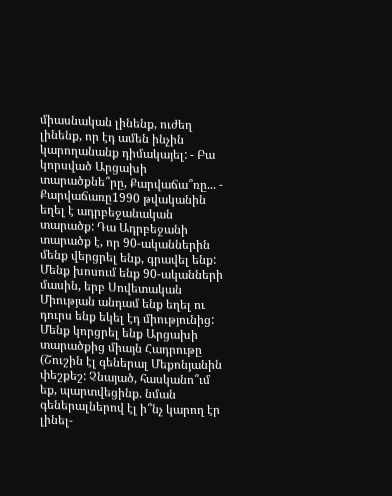միասնական լինենք, ուժեղ լինենք, որ էդ ամեն ինչին կարողանանք դիմակայել: - Բա կորսված Արցախի տարածքնե՞րը, Քարվաճա՞ռը... - Քարվաճառը1990 թվականին եղել է ադրբեջանական տարածք: Դա Ադրբեջանի տարածք է, որ 90-ականներին մենք վերցրել ենք, գրավել ենք: Մենք խոսում ենք 90-ականների մասին, երբ Սովետական Միության անդամ ենք եղել ու դուրս ենք եկել էդ միությունից: Մենք կորցրել ենք Արցախի տարածքից միայն Հադրութը (Շուշին էլ գեներալ Մեքոնյանին փեշքեշ: Չնայած, հասկանո՞ւմ եք, պարտվեցինք. նման գեներալներով էլ ի՞նչ կարող էր լինել-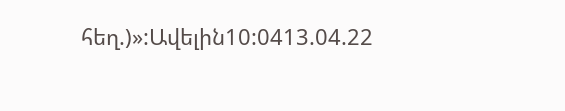հեղ.)»:Ավելին10:0413.04.22